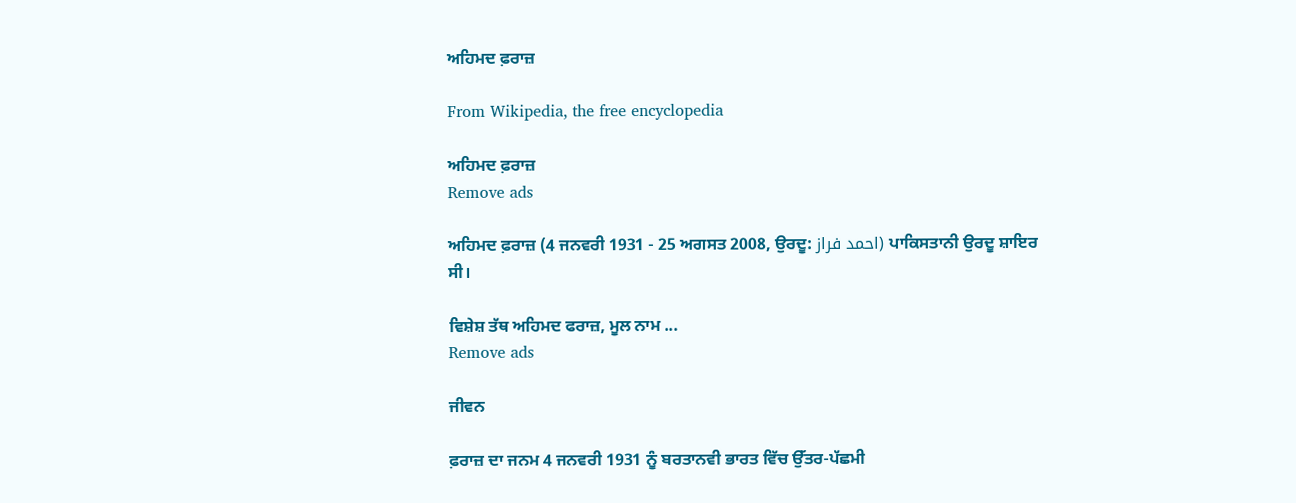ਅਹਿਮਦ ਫ਼ਰਾਜ਼

From Wikipedia, the free encyclopedia

ਅਹਿਮਦ ਫ਼ਰਾਜ਼
Remove ads

ਅਹਿਮਦ ਫ਼ਰਾਜ਼ (4 ਜਨਵਰੀ 1931 - 25 ਅਗਸਤ 2008, ਉਰਦੂ: احمد فراز) ਪਾਕਿਸਤਾਨੀ ਉਰਦੂ ਸ਼ਾਇਰ ਸੀ।

ਵਿਸ਼ੇਸ਼ ਤੱਥ ਅਹਿਮਦ ਫਰਾਜ਼, ਮੂਲ ਨਾਮ ...
Remove ads

ਜੀਵਨ

ਫ਼ਰਾਜ਼ ਦਾ ਜਨਮ 4 ਜਨਵਰੀ 1931 ਨੂੰ ਬਰਤਾਨਵੀ ਭਾਰਤ ਵਿੱਚ ਉੱਤਰ-ਪੱਛਮੀ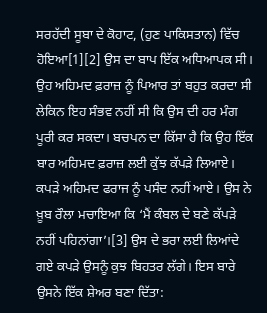ਸਰਹੱਦੀ ਸੂਬਾ ਦੇ ਕੋਹਾਟ, (ਹੁਣ ਪਾਕਿਸਤਾਨ) ਵਿੱਚ ਹੋਇਆ[1][2] ਉਸ ਦਾ ਬਾਪ ਇੱਕ ਅਧਿਆਪਕ ਸੀ। ਉਹ ਅਹਿਮਦ ਫ਼ਰਾਜ਼ ਨੂੰ ਪਿਆਰ ਤਾਂ ਬਹੁਤ ਕਰਦਾ ਸੀ ਲੇਕਿਨ ਇਹ ਸੰਭਵ ਨਹੀਂ ਸੀ ਕਿ ਉਸ ਦੀ ਹਰ ਮੰਗ ਪੂਰੀ ਕਰ ਸਕਦਾ। ਬਚਪਨ ਦਾ ਕਿੱਸਾ ਹੈ ਕਿ ਉਹ ਇੱਕ ਬਾਰ ਅਹਿਮਦ ਫ਼ਰਾਜ਼ ਲਈ ਕੁੱਝ ਕੱਪੜੇ ਲਿਆਏ। ਕਪੜੇ ਅਹਿਮਦ ਫਰਾਜ ਨੂੰ ਪਸੰਦ ਨਹੀਂ ਆਏ। ਉਸ ਨੇ ਖ਼ੂਬ ਰੌਲਾ ਮਚਾਇਆ ਕਿ ‘ਮੈਂ ਕੰਬਲ ਦੇ ਬਣੇ ਕੱਪੜੇ ਨਹੀਂ ਪਹਿਨਾਂਗਾ’।[3] ਉਸ ਦੇ ਭਰਾ ਲਈ ਲਿਆਂਦੇ ਗਏ ਕਪੜੇ ਉਸਨੂੰ ਕੁਝ ਬਿਹਤਰ ਲੱਗੇ। ਇਸ ਬਾਰੇ ਉਸਨੇ ਇੱਕ ਸ਼ੇਅਰ ਬਣਾ ਦਿੱਤਾ: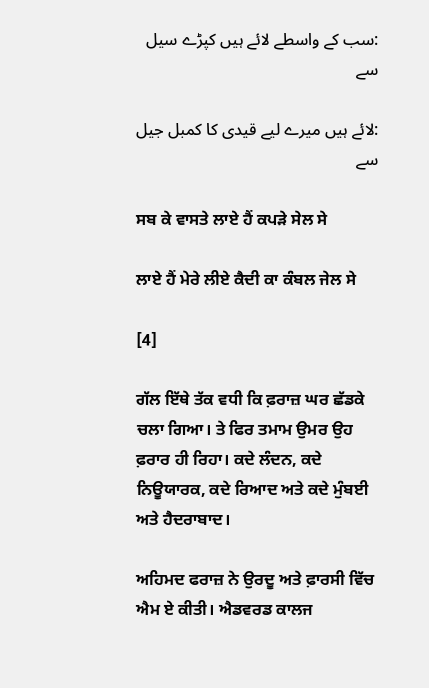:سب کے واسطے لائے ہیں کپڑے سیل سے

:لائے ہیں میرے لیے قیدی کا کمبل جیل سے

ਸਬ ਕੇ ਵਾਸਤੇ ਲਾਏ ਹੈਂ ਕਪੜੇ ਸੇਲ ਸੇ

ਲਾਏ ਹੈਂ ਮੇਰੇ ਲੀਏ ਕੈਦੀ ਕਾ ਕੰਬਲ ਜੇਲ ਸੇ

[4]

ਗੱਲ ਇੱਥੇ ਤੱਕ ਵਧੀ ਕਿ ਫ਼ਰਾਜ਼ ਘਰ ਛੱਡਕੇ ਚਲਾ ਗਿਆ। ਤੇ ਫਿਰ ਤਮਾਮ ਉਮਰ ਉਹ ਫ਼ਰਾਰ ਹੀ ਰਿਹਾ। ਕਦੇ ਲੰਦਨ, ਕਦੇ ਨਿਊਯਾਰਕ, ਕਦੇ ਰਿਆਦ ਅਤੇ ਕਦੇ ਮੁੰਬਈ ਅਤੇ ਹੈਦਰਾਬਾਦ।

ਅਹਿਮਦ ਫਰਾਜ਼ ਨੇ ਉਰਦੂ ਅਤੇ ਫ਼ਾਰਸੀ ਵਿੱਚ ਐਮ ਏ ਕੀਤੀ। ਐਡਵਰਡ ਕਾਲਜ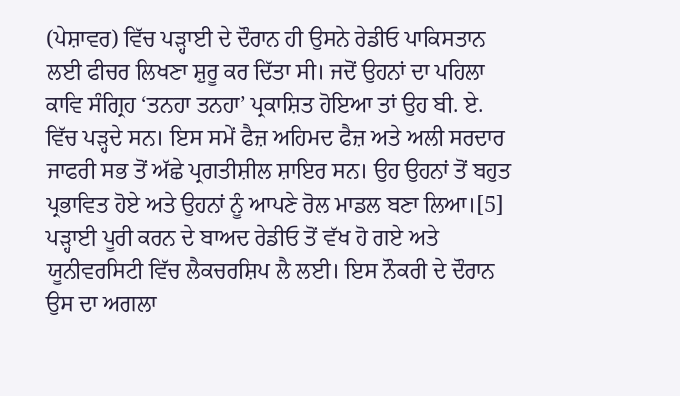(ਪੇਸ਼ਾਵਰ) ਵਿੱਚ ਪੜ੍ਹਾਈ ਦੇ ਦੌਰਾਨ ਹੀ ਉਸਨੇ ਰੇਡੀਓ ਪਾਕਿਸਤਾਨ ਲਈ ਫੀਚਰ ਲਿਖਣਾ ਸ਼ੁਰੂ ਕਰ ਦਿੱਤਾ ਸੀ। ਜਦੋਂ ਉਹਨਾਂ ਦਾ ਪਹਿਲਾ ਕਾਵਿ ਸੰਗ੍ਰਿਹ ‘ਤਨਹਾ ਤਨਹਾ’ ਪ੍ਰਕਾਸ਼ਿਤ ਹੋਇਆ ਤਾਂ ਉਹ ਬੀ. ਏ. ਵਿੱਚ ਪੜ੍ਹਦੇ ਸਨ। ਇਸ ਸਮੇਂ ਫੈਜ਼ ਅਹਿਮਦ ਫੈਜ਼ ਅਤੇ ਅਲੀ ਸਰਦਾਰ ਜਾਫਰੀ ਸਭ ਤੋਂ ਅੱਛੇ ਪ੍ਰਗਤੀਸ਼ੀਲ ਸ਼ਾਇਰ ਸਨ। ਉਹ ਉਹਨਾਂ ਤੋਂ ਬਹੁਤ ਪ੍ਰਭਾਵਿਤ ਹੋਏ ਅਤੇ ਉਹਨਾਂ ਨੂੰ ਆਪਣੇ ਰੋਲ ਮਾਡਲ ਬਣਾ ਲਿਆ।[5] ਪੜ੍ਹਾਈ ਪੂਰੀ ਕਰਨ ਦੇ ਬਾਅਦ ਰੇਡੀਓ ਤੋਂ ਵੱਖ ਹੋ ਗਏ ਅਤੇ ਯੂਨੀਵਰਸਿਟੀ ਵਿੱਚ ਲੈਕਚਰਸ਼ਿਪ ਲੈ ਲਈ। ਇਸ ਨੌਕਰੀ ਦੇ ਦੌਰਾਨ ਉਸ ਦਾ ਅਗਲਾ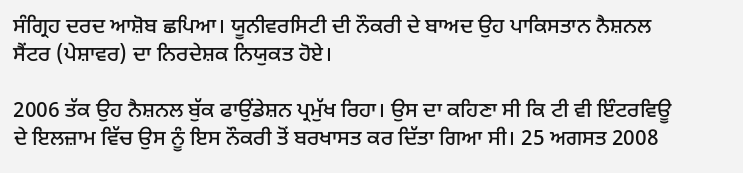ਸੰਗ੍ਰਿਹ ਦਰਦ ਆਸ਼ੋਬ ਛਪਿਆ। ਯੂਨੀਵਰਸਿਟੀ ਦੀ ਨੌਕਰੀ ਦੇ ਬਾਅਦ ਉਹ ਪਾਕਿਸਤਾਨ ਨੈਸ਼ਨਲ ਸੈਂਟਰ (ਪੇਸ਼ਾਵਰ) ਦਾ ਨਿਰਦੇਸ਼ਕ ਨਿਯੁਕਤ ਹੋਏ।

2006 ਤੱਕ ਉਹ ਨੈਸ਼ਨਲ ਬੁੱਕ ਫਾਉਂਡੇਸ਼ਨ ਪ੍ਰਮੁੱਖ ਰਿਹਾ। ਉਸ ਦਾ ਕਹਿਣਾ ਸੀ ਕਿ ਟੀ ਵੀ ਇੰਟਰਵਿਊ ਦੇ ਇਲਜ਼ਾਮ ਵਿੱਚ ਉਸ ਨੂੰ ਇਸ ਨੌਕਰੀ ਤੋਂ ਬਰਖਾਸਤ ਕਰ ਦਿੱਤਾ ਗਿਆ ਸੀ। 25 ਅਗਸਤ 2008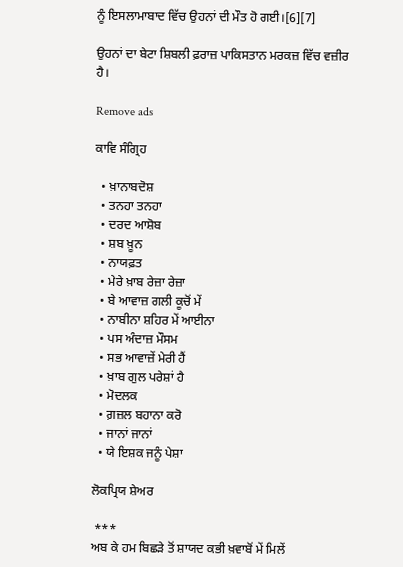ਨੂੰ ਇਸਲਾਮਾਬਾਦ ਵਿੱਚ ਉਹਨਾਂ ਦੀ ਮੌਤ ਹੋ ਗਈ।[6][7]

ਉਹਨਾਂ ਦਾ ਬੇਟਾ ਸ਼ਿਬਲੀ ਫ਼ਰਾਜ਼ ਪਾਕਿਸਤਾਨ ਮਰਕਜ਼ ਵਿੱਚ ਵਜ਼ੀਰ ਹੈ।

Remove ads

ਕਾਵਿ ਸੰਗ੍ਰਿਹ

  • ਖ਼ਾਨਾਬਦੋਸ਼
  • ਤਨਹਾ ਤਨਹਾ
  • ਦਰਦ ਆਸ਼ੋਬ
  • ਸ਼ਬ ਖ਼ੂਨ
  • ਨਾਯਫ਼ਤ
  • ਮੇਰੇ ਖ਼ਾਬ ਰੇਜ਼ਾ ਰੇਜ਼ਾ
  • ਬੇ ਆਵਾਜ਼ ਗਲੀ ਕੂਚੋਂ ਮੇਂ
  • ਨਾਬੀਨਾ ਸ਼ਹਿਰ ਮੇਂ ਆਈਨਾ
  • ਪਸ ਅੰਦਾਜ਼ ਮੌਸਮ
  • ਸਭ ਆਵਾਜ਼ੇਂ ਮੇਰੀ ਹੈਂ
  • ਖ਼ਾਬ ਗੁਲ ਪਰੇਸ਼ਾਂ ਹੈ
  • ਮੋਦਲਕ
  • ਗ਼ਜ਼ਲ ਬਹਾਨਾ ਕਰੋ
  • ਜਾਨਾਂ ਜਾਨਾਂ
  • ਯੇ ਇਸ਼ਕ ਜਨੂੰ ਪੇਸ਼ਾ

ਲੋਕਪ੍ਰਿਯ ਸ਼ੇਅਰ

 ***
ਅਬ ਕੇ ਹਮ ਬਿਛੜੇ ਤੋਂ ਸ਼ਾਯਦ ਕਭੀ ਖ਼ਵਾਬੋਂ ਮੇਂ ਮਿਲੇਂ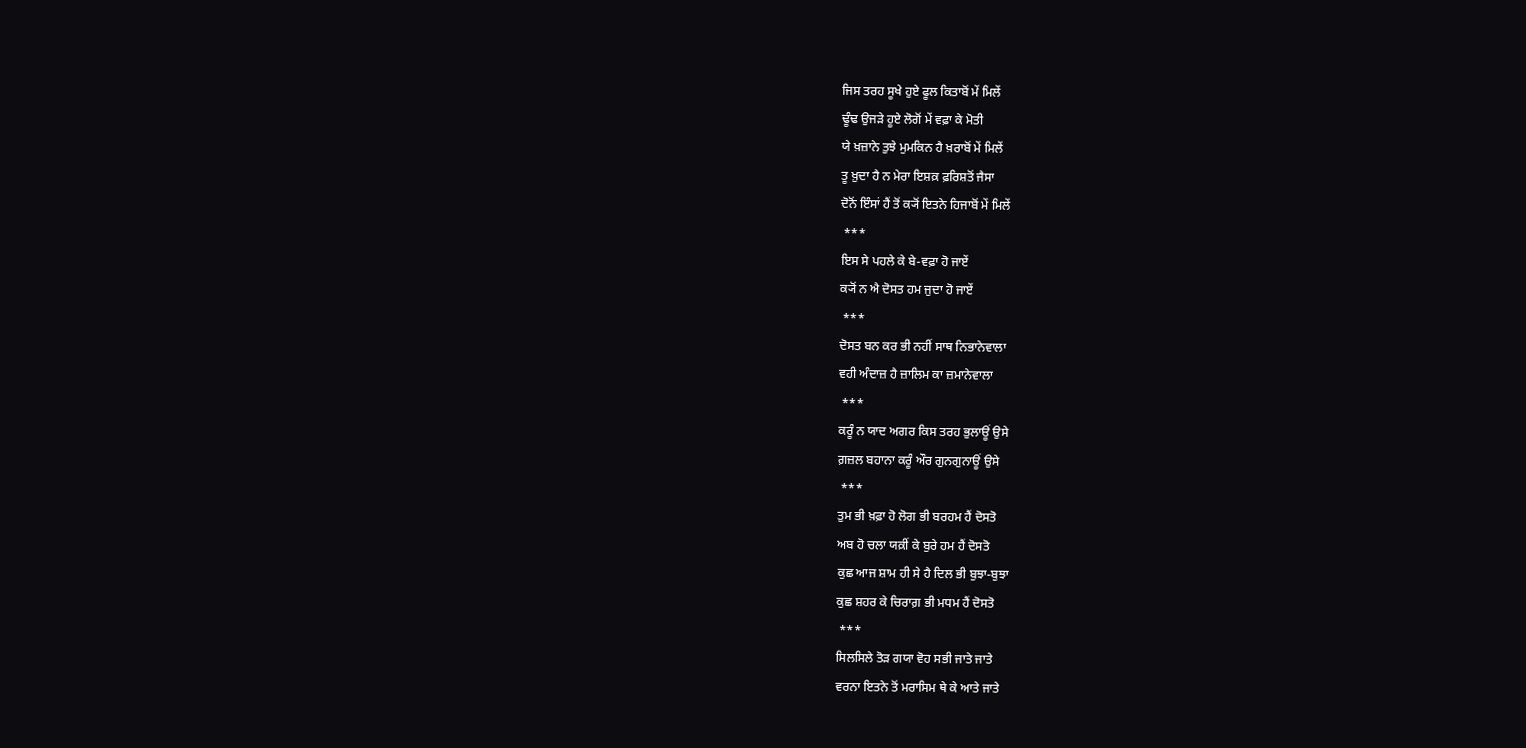ਜਿਸ ਤਰਹ ਸੂਖੇ ਹੁਏ ਫੂਲ ਕਿਤਾਬੋਂ ਮੇਂ ਮਿਲੇਂ
ਢੂੰਢ ਉਜੜੇ ਹੂਏ ਲੋਗੋਂ ਮੇਂ ਵਫ਼ਾ ਕੇ ਮੋਤੀ
ਯੇ ਖ਼ਜ਼ਾਨੇ ਤੁਝੇ ਮੁਮਕਿਨ ਹੈ ਖ਼ਰਾਬੋਂ ਮੇਂ ਮਿਲੇਂ
ਤੂ ਖ਼ੁਦਾ ਹੈ ਨ ਮੇਰਾ ਇਸ਼ਕ਼ ਫ਼ਰਿਸ਼ਤੋਂ ਜੈਸਾ
ਦੋਨੋਂ ਇੰਸਾਂ ਹੈਂ ਤੋਂ ਕ੍ਯੋਂ ਇਤਨੇ ਹਿਜਾਬੋਂ ਮੇਂ ਮਿਲੇਂ
 ***
ਇਸ ਸੇ ਪਹਲੇ ਕੇ ਬੇ-ਵਫ਼ਾ ਹੋ ਜਾਏਂ
ਕ੍ਯੋਂ ਨ ਐ ਦੋਸਤ ਹਮ ਜੁਦਾ ਹੋ ਜਾਏਂ
 ***
ਦੋਸਤ ਬਨ ਕਰ ਭੀ ਨਹੀਂ ਸਾਥ ਨਿਭਾਨੇਵਾਲਾ
ਵਹੀ ਅੰਦਾਜ਼ ਹੈ ਜ਼ਾਲਿਮ ਕਾ ਜ਼ਮਾਨੇਵਾਲਾ
 ***
ਕਰੂੰ ਨ ਯਾਦ ਅਗਰ ਕਿਸ ਤਰਹ ਭੁਲਾਊਂ ਉਸੇ
ਗ਼ਜ਼ਲ ਬਹਾਨਾ ਕਰੂੰ ਔਰ ਗੁਨਗੁਨਾਊਂ ਉਸੇ
 ***
ਤੁਮ ਭੀ ਖ਼ਫ਼ਾ ਹੋ ਲੋਗ ਭੀ ਬਰਹਮ ਹੈਂ ਦੋਸਤੋ
ਅਬ ਹੋ ਚਲਾ ਯਕ਼ੀਂ ਕੇ ਬੁਰੇ ਹਮ ਹੈਂ ਦੋਸਤੋ
ਕੁਛ ਆਜ ਸ਼ਾਮ ਹੀ ਸੇ ਹੈ ਦਿਲ ਭੀ ਬੁਝਾ-ਬੁਝਾ
ਕੁਛ ਸ਼ਹਰ ਕੇ ਚਿਰਾਗ਼ ਭੀ ਮਧਮ ਹੈਂ ਦੋਸਤੋ
 ***
ਸਿਲਸਿਲੇ ਤੋੜ ਗਯਾ ਵੋਹ ਸਭੀ ਜਾਤੇ ਜਾਤੇ
ਵਰਨਾ ਇਤਨੇ ਤੋਂ ਮਰਾਸਿਮ ਥੇ ਕੇ ਆਤੇ ਜਾਤੇ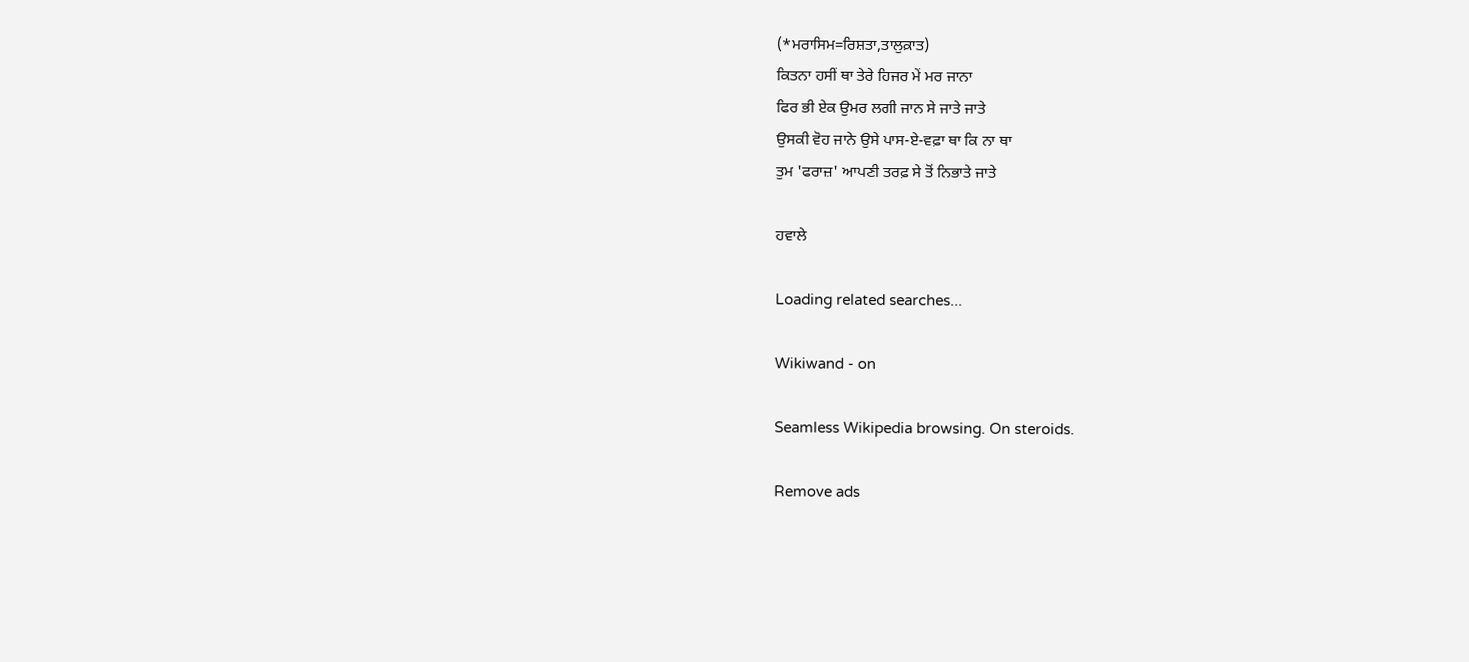(*ਮਰਾਸਿਮ=ਰਿਸ਼ਤਾ,ਤਾਲੁਕ਼ਾਤ)
ਕਿਤਨਾ ਹਸੀਂ ਥਾ ਤੇਰੇ ਹਿਜਰ ਮੇਂ ਮਰ ਜਾਨਾ
ਫਿਰ ਭੀ ਏਕ ਉਮਰ ਲਗੀ ਜਾਨ ਸੇ ਜਾਤੇ ਜਾਤੇ
ਉਸਕੀ ਵੋਹ ਜਾਨੇ ਉਸੇ ਪਾਸ-ਏ-ਵਫ਼ਾ ਥਾ ਕਿ ਨਾ ਥਾ
ਤੁਮ 'ਫਰਾਜ਼' ਆਪਣੀ ਤਰਫ਼ ਸੇ ਤੋਂ ਨਿਭਾਤੇ ਜਾਤੇ

ਹਵਾਲੇ

Loading related searches...

Wikiwand - on

Seamless Wikipedia browsing. On steroids.

Remove ads